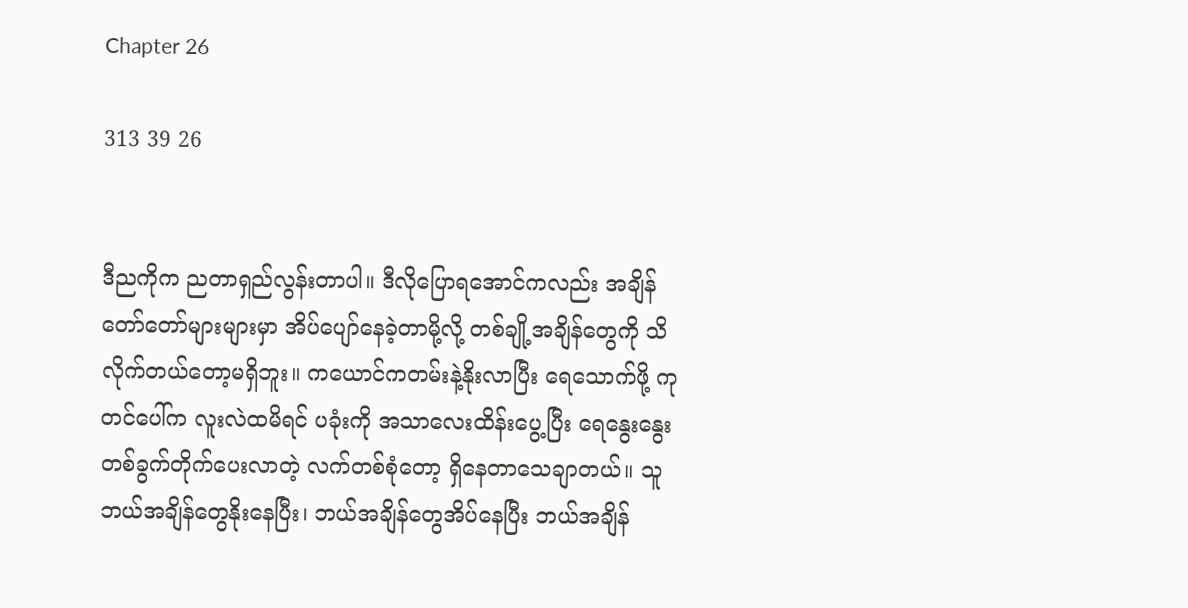Chapter 26

313 39 26


ဒီညကိုက ညတာရှည်လွန်းတာပါ။ ဒီလိုပြောရအောင်ကလည်း အချိန်တော်တော်များများမှာ အိပ်ပျော်နေခဲ့တာမို့လို့ တစ်ချို့အချိန်တွေကို သိလိုက်တယ်တော့မရှိဘူး။ ကယောင်ကတမ်းနဲ့နိုးလာပြီး ရေသောက်ဖို့ ကုတင်ပေါ်က လူးလဲထမိရင် ပခုံးကို အသာလေးထိန်းပွေ့ပြီး ရေနွေးနွေးတစ်ခွက်တိုက်ပေးလာတဲ့ လက်တစ်စုံတော့ ရှိနေတာသေချာတယ်။ သူဘယ်အချိန်တွေနိုးနေပြီး၊ ဘယ်အချိန်တွေအိပ်နေပြီး ဘယ်အချိန်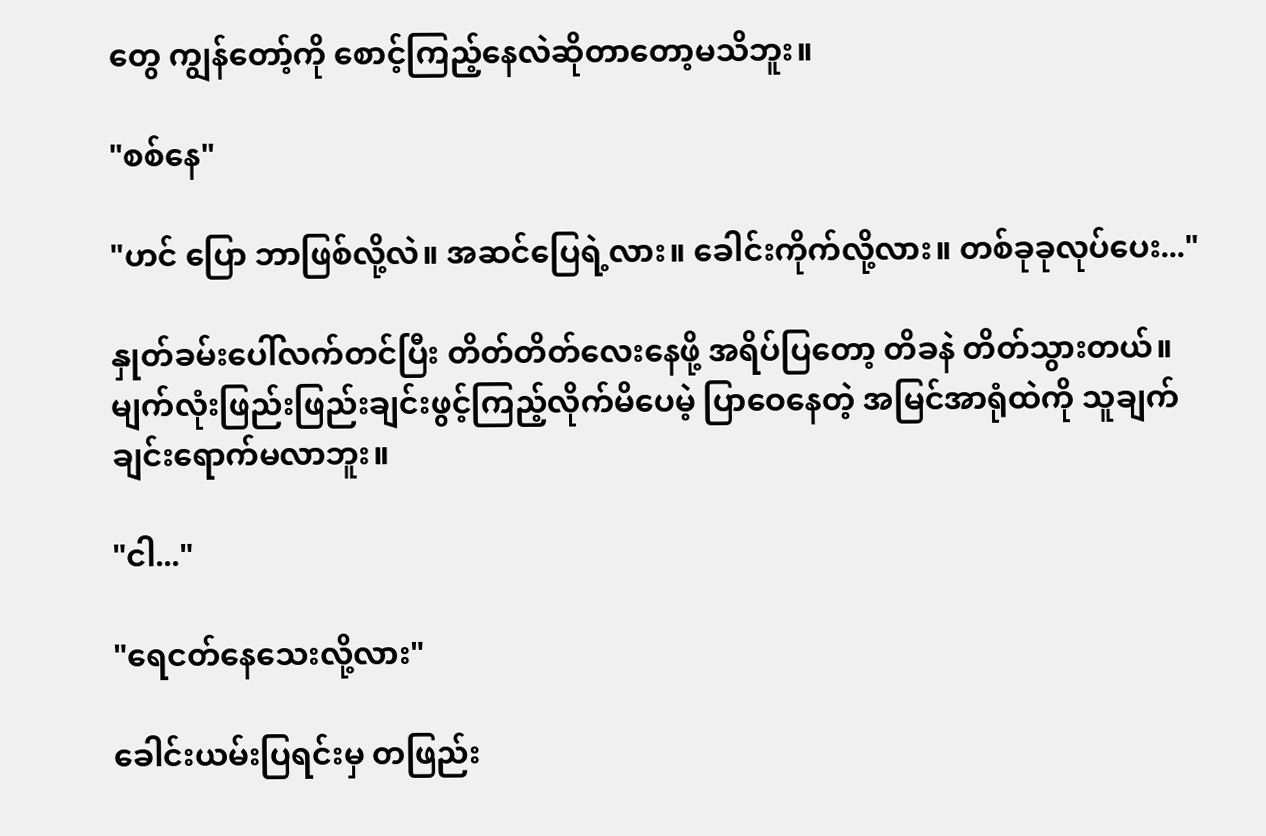တွေ ကျွန်တော့်ကို စောင့်ကြည့်နေလဲဆိုတာတော့မသိဘူး။

"စစ်နေ"

"ဟင် ပြော ဘာဖြစ်လို့လဲ။ အဆင်ပြေရဲ့လား။ ခေါင်းကိုက်လို့လား။ တစ်ခုခုလုပ်ပေး..."

နှုတ်ခမ်းပေါ်လက်တင်ပြီး တိတ်တိတ်လေးနေဖို့ အရိပ်ပြတော့ တိခနဲ တိတ်သွားတယ်။ မျက်လုံးဖြည်းဖြည်းချင်းဖွင့်ကြည့်လိုက်မိပေမဲ့ ပြာဝေနေတဲ့ အမြင်အာရုံထဲကို သူချက်ချင်းရောက်မလာဘူး။

"ငါ..."

"ရေငတ်နေသေးလို့လား"

ခေါင်းယမ်းပြရင်းမှ တဖြည်း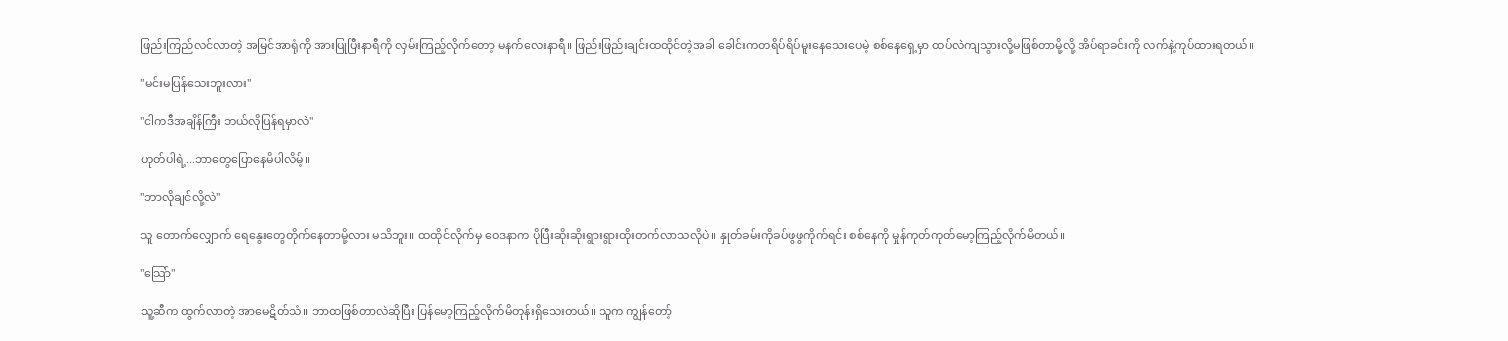ဖြည်းကြည်လင်လာတဲ့ အမြင်အာရုံကို အားပြုပြီးနာရီကို လှမ်းကြည့်လိုက်တော့ မနက်လေးနာရီ။ ဖြည်းဖြည်းချင်းထထိုင်တဲ့အခါ ခေါင်းကတရိပ်ရိပ်မူးနေသေးပေမဲ့ စစ်နေရှေ့မှာ ထပ်လဲကျသွားလို့မဖြစ်တာမို့လို့ အိပ်ရာခင်းကို လက်နဲ့ကုပ်ထားရတယ်။

"မင်းမပြန်သေးဘူးလား"

"ငါကဒီအချိန်ကြီး ဘယ်လိုပြန်ရမှာလဲ"

ဟုတ်ပါရဲ့...ဘာတွေပြောနေမိပါလိမ့်။

"ဘာလိုချင်လို့လဲ"

သူ တောက်လျှောက် ရေနွေးတွေတိုက်နေတာမို့လား မသိဘူး။ ထထိုင်လိုက်မှ ဝေဒနာက ပိုပြီးဆိုးဆိုးရွားရွားထိုးတက်လာသလိုပဲ။ နှုတ်ခမ်းကိုခပ်ဖွဖွကိုက်ရင်း စစ်နေကို မှုန်ကုတ်ကုတ်မော့ကြည့်လိုက်မိတယ်။

"သြော်"

သူ့ဆီက ထွက်လာတဲ့ အာမေဋိတ်သံ။ ဘာထဖြစ်တာလဲဆိုပြီး ပြန်မော့ကြည့်လိုက်မိတုန်းရှိသေးတယ်။ သူက ကျွန်တော့်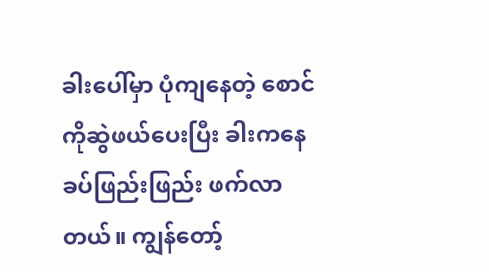ခါးပေါ်မှာ ပုံကျနေတဲ့ စောင်ကိုဆွဲဖယ်ပေးပြီး ခါးကနေ ခပ်ဖြည်းဖြည်း ဖက်လာတယ်။ ကျွန်တော့်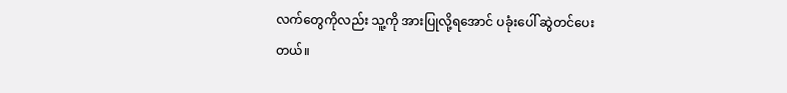လက်တွေကိုလည်း သူ့ကို အားပြုလို့ရအောင် ပခုံးပေါ် ဆွဲတင်ပေးတယ်။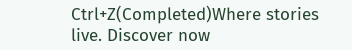Ctrl+Z(Completed)Where stories live. Discover now